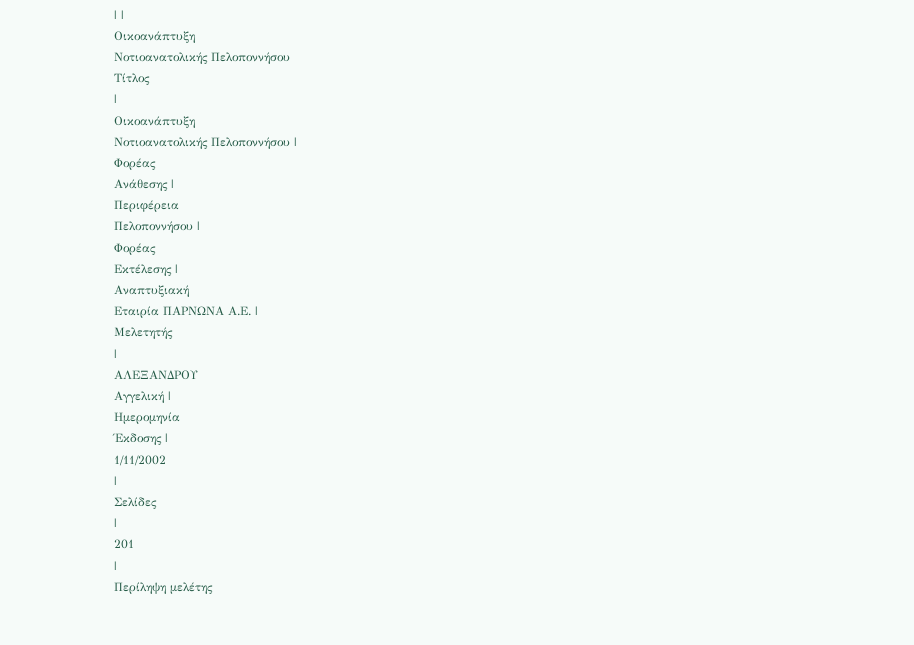| |
Οικοανάπτυξη
Νοτιοανατολικής Πελοποννήσου
Τίτλος
|
Οικοανάπτυξη
Νοτιοανατολικής Πελοποννήσου |
Φορέας
Ανάθεσης |
Περιφέρεια
Πελοποννήσου |
Φορέας
Εκτέλεσης |
Αναπτυξιακή
Εταιρία ΠΑΡΝΩΝΑ Α.Ε. |
Μελετητής
|
ΑΛΕΞΑΝΔΡΟΥ
Αγγελική |
Ημερομηνία
Έκδοσης |
1/11/2002
|
Σελίδες
|
201
|
Περίληψη μελέτης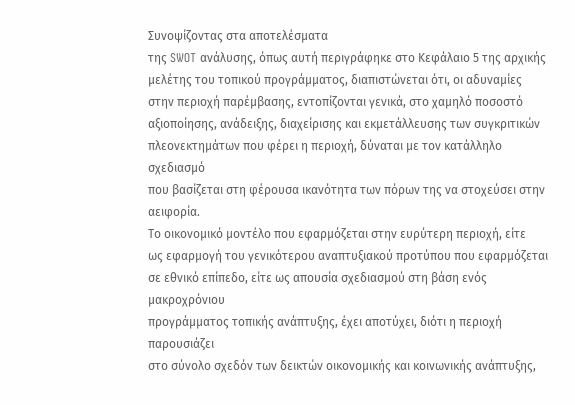Συνοψίζοντας στα αποτελέσματα
της SWOT ανάλυσης, όπως αυτή περιγράφηκε στο Κεφάλαιο 5 της αρχικής
μελέτης του τοπικού προγράμματος, διαπιστώνεται ότι, οι αδυναμίες
στην περιοχή παρέμβασης, εντοπίζονται γενικά, στο χαμηλό ποσοστό
αξιοποίησης, ανάδειξης, διαχείρισης και εκμετάλλευσης των συγκριτικών
πλεονεκτημάτων που φέρει η περιοχή, δύναται με τον κατάλληλο σχεδιασμό
που βασίζεται στη φέρουσα ικανότητα των πόρων της να στοχεύσει στην
αειφορία.
Το οικονομικό μοντέλο που εφαρμόζεται στην ευρύτερη περιοχή, είτε
ως εφαρμογή του γενικότερου αναπτυξιακού προτύπου που εφαρμόζεται
σε εθνικό επίπεδο, είτε ως απουσία σχεδιασμού στη βάση ενός μακροχρόνιου
προγράμματος τοπικής ανάπτυξης, έχει αποτύχει, διότι η περιοχή παρουσιάζει
στο σύνολο σχεδόν των δεικτών οικονομικής και κοινωνικής ανάπτυξης,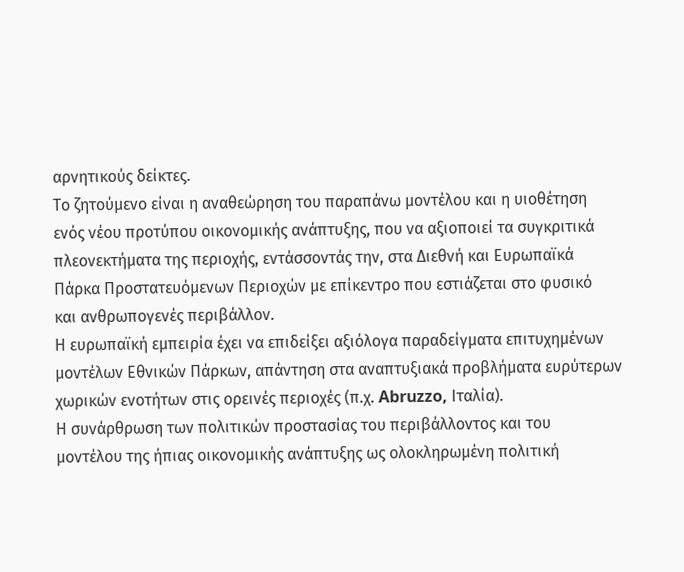αρνητικούς δείκτες.
Το ζητούμενο είναι η αναθεώρηση του παραπάνω μοντέλου και η υιοθέτηση
ενός νέου προτύπου οικονομικής ανάπτυξης, που να αξιοποιεί τα συγκριτικά
πλεονεκτήματα της περιοχής, εντάσσοντάς την, στα Διεθνή και Ευρωπαϊκά
Πάρκα Προστατευόμενων Περιοχών με επίκεντρο που εστιάζεται στο φυσικό
και ανθρωπογενές περιβάλλον.
Η ευρωπαϊκή εμπειρία έχει να επιδείξει αξιόλογα παραδείγματα επιτυχημένων
μοντέλων Εθνικών Πάρκων, απάντηση στα αναπτυξιακά προβλήματα ευρύτερων
χωρικών ενοτήτων στις ορεινές περιοχές (π.χ. Abruzzo, Ιταλία).
Η συνάρθρωση των πολιτικών προστασίας του περιβάλλοντος και του
μοντέλου της ήπιας οικονομικής ανάπτυξης ως ολοκληρωμένη πολιτική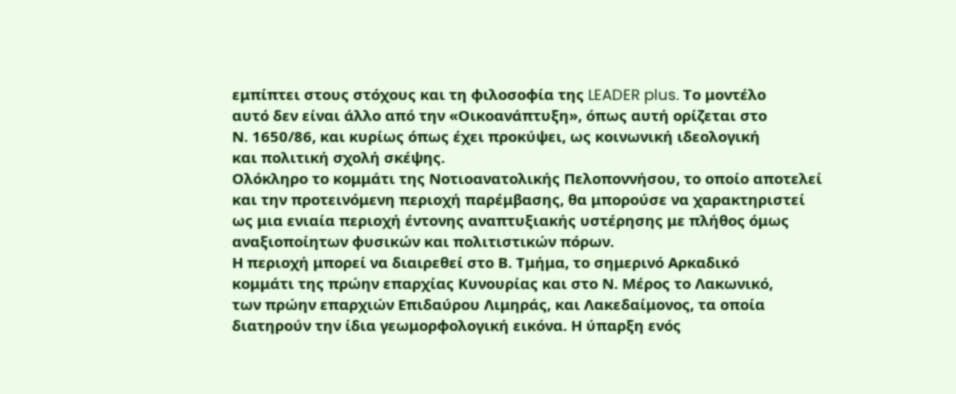εμπίπτει στους στόχους και τη φιλοσοφία της LEADER plus. Το μοντέλο
αυτό δεν είναι άλλο από την «Οικοανάπτυξη», όπως αυτή ορίζεται στο
Ν. 1650/86, και κυρίως όπως έχει προκύψει, ως κοινωνική ιδεολογική
και πολιτική σχολή σκέψης.
Ολόκληρο το κομμάτι της Νοτιοανατολικής Πελοποννήσου, το οποίο αποτελεί
και την προτεινόμενη περιοχή παρέμβασης, θα μπορούσε να χαρακτηριστεί
ως μια ενιαία περιοχή έντονης αναπτυξιακής υστέρησης με πλήθος όμως
αναξιοποίητων φυσικών και πολιτιστικών πόρων.
Η περιοχή μπορεί να διαιρεθεί στο Β. Τμήμα, το σημερινό Αρκαδικό
κομμάτι της πρώην επαρχίας Κυνουρίας και στο Ν. Μέρος το Λακωνικό,
των πρώην επαρχιών Επιδαύρου Λιμηράς, και Λακεδαίμονος, τα οποία
διατηρούν την ίδια γεωμορφολογική εικόνα. Η ύπαρξη ενός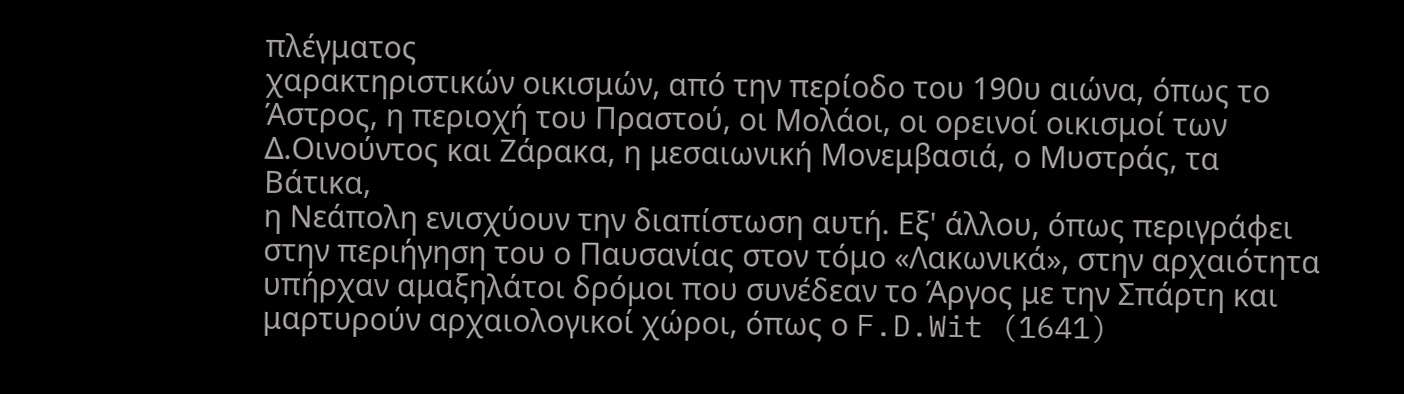πλέγματος
χαρακτηριστικών οικισμών, από την περίοδο του 190υ αιώνα, όπως το
Άστρος, η περιοχή του Πραστού, οι Μολάοι, οι ορεινοί οικισμοί των
Δ.Οινούντος και Ζάρακα, η μεσαιωνική Μονεμβασιά, ο Μυστράς, τα Βάτικα,
η Νεάπολη ενισχύουν την διαπίστωση αυτή. Εξ' άλλου, όπως περιγράφει
στην περιήγηση του ο Παυσανίας στον τόμο «Λακωνικά», στην αρχαιότητα
υπήρχαν αμαξηλάτοι δρόμοι που συνέδεαν το Άργος με την Σπάρτη και
μαρτυρούν αρχαιολογικοί χώροι, όπως ο F.D.Wit (1641)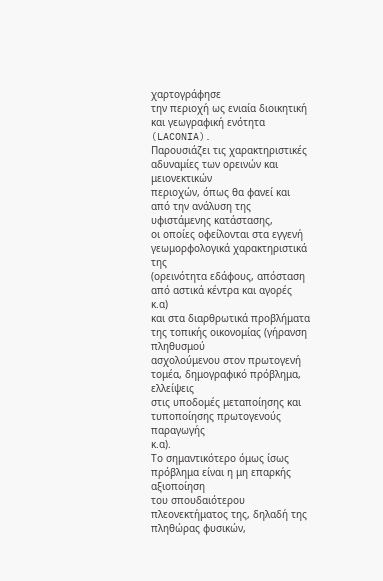χαρτογράφησε
την περιοχή ως ενιαία διοικητική και γεωγραφική ενότητα (LACONIA).
Παρουσιάζει τις χαρακτηριστικές αδυναμίες των ορεινών και μειονεκτικών
περιοχών, όπως θα φανεί και από την ανάλυση της υφιστάμενης κατάστασης,
οι οποίες οφείλονται στα εγγενή γεωμορφολογικά χαρακτηριστικά της
(ορεινότητα εδάφους, απόσταση από αστικά κέντρα και αγορές κ.α)
και στα διαρθρωτικά προβλήματα της τοπικής οικονομίας (γήρανση πληθυσμού
ασχολούμενου στον πρωτογενή τομέα, δημογραφικό πρόβλημα, ελλείψεις
στις υποδομές μεταποίησης και τυποποίησης πρωτογενούς παραγωγής
κ.α).
Το σημαντικότερο όμως ίσως πρόβλημα είναι η μη επαρκής αξιοποίηση
του σπουδαιότερου πλεονεκτήματος της, δηλαδή της πληθώρας φυσικών,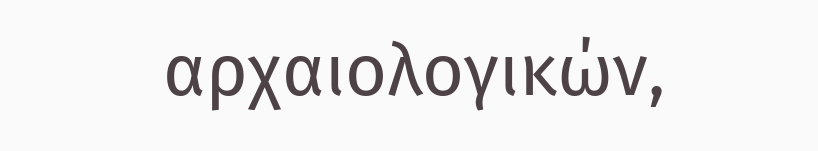αρχαιολογικών,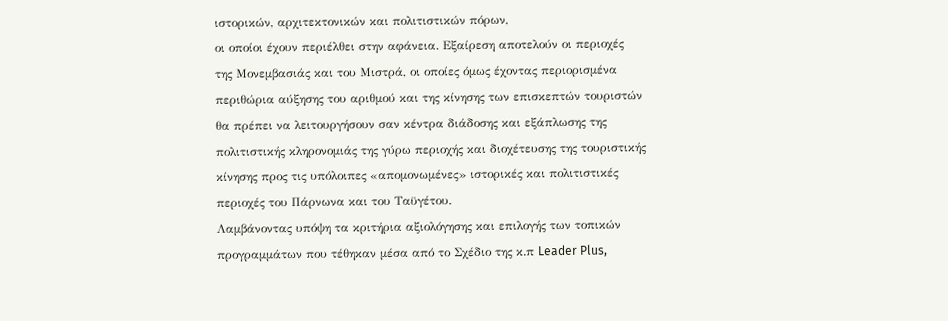ιστορικών, αρχιτεκτονικών και πολιτιστικών πόρων,
οι οποίοι έχουν περιέλθει στην αφάνεια. Εξαίρεση αποτελούν οι περιοχές
της Μονεμβασιάς και του Μιστρά, οι οποίες όμως έχοντας περιορισμένα
περιθώρια αύξησης του αριθμού και της κίνησης των επισκεπτών τουριστών
θα πρέπει να λειτουργήσουν σαν κέντρα διάδοσης και εξάπλωσης της
πολιτιστικής κληρονομιάς της γύρω περιοχής και διοχέτευσης της τουριστικής
κίνησης προς τις υπόλοιπες «απομονωμένες» ιστορικές και πολιτιστικές
περιοχές του Πάρνωνα και του Ταϋγέτου.
Λαμβάνοντας υπόψη τα κριτήρια αξιολόγησης και επιλογής των τοπικών
προγραμμάτων που τέθηκαν μέσα από το Σχέδιο της κ.π Leader Plus,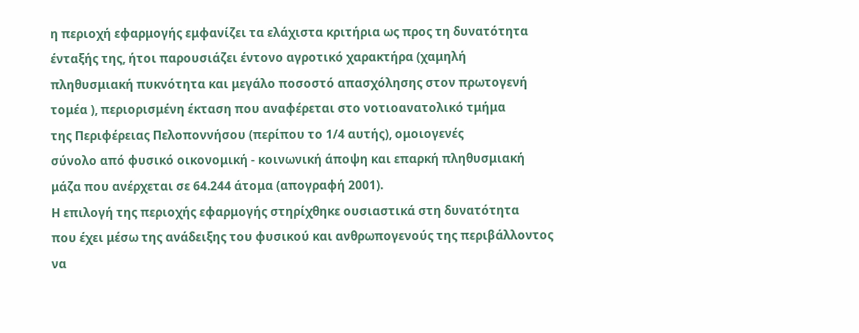η περιοχή εφαρμογής εμφανίζει τα ελάχιστα κριτήρια ως προς τη δυνατότητα
ένταξής της, ήτοι παρουσιάζει έντονο αγροτικό χαρακτήρα (χαμηλή
πληθυσμιακή πυκνότητα και μεγάλο ποσοστό απασχόλησης στον πρωτογενή
τομέα ), περιορισμένη έκταση που αναφέρεται στο νοτιοανατολικό τμήμα
της Περιφέρειας Πελοποννήσου (περίπου το 1/4 αυτής), ομοιογενές
σύνολο από φυσικό οικονομική - κοινωνική άποψη και επαρκή πληθυσμιακή
μάζα που ανέρχεται σε 64.244 άτομα (απογραφή 2001).
Η επιλογή της περιοχής εφαρμογής στηρίχθηκε ουσιαστικά στη δυνατότητα
που έχει μέσω της ανάδειξης του φυσικού και ανθρωπογενούς της περιβάλλοντος
να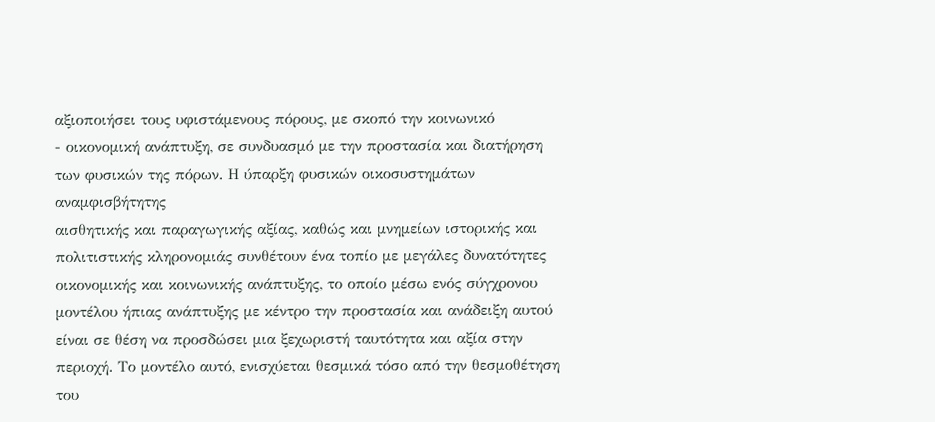αξιοποιήσει τους υφιστάμενους πόρους, με σκοπό την κοινωνικό
- οικονομική ανάπτυξη, σε συνδυασμό με την προστασία και διατήρηση
των φυσικών της πόρων. Η ύπαρξη φυσικών οικοσυστημάτων αναμφισβήτητης
αισθητικής και παραγωγικής αξίας, καθώς και μνημείων ιστορικής και
πολιτιστικής κληρονομιάς συνθέτουν ένα τοπίο με μεγάλες δυνατότητες
οικονομικής και κοινωνικής ανάπτυξης, το οποίο μέσω ενός σύγχρονου
μοντέλου ήπιας ανάπτυξης με κέντρο την προστασία και ανάδειξη αυτού
είναι σε θέση να προσδώσει μια ξεχωριστή ταυτότητα και αξία στην
περιοχή. Το μοντέλο αυτό, ενισχύεται θεσμικά τόσο από την θεσμοθέτηση
του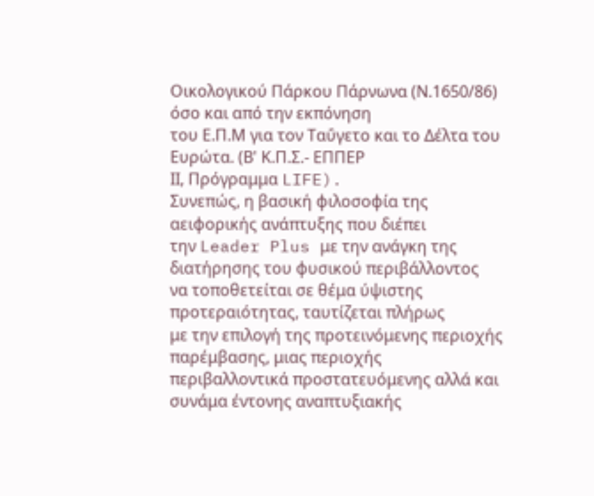Οικολογικού Πάρκου Πάρνωνα (Ν.1650/86) όσο και από την εκπόνηση
του Ε.Π.Μ για τον Ταΰγετο και το Δέλτα του Ευρώτα. (Β' Κ.Π.Σ.- ΕΠΠΕΡ
ΙΙ, Πρόγραμμα LIFE).
Συνεπώς, η βασική φιλοσοφία της αειφορικής ανάπτυξης που διέπει
την Leader Plus με την ανάγκη της διατήρησης του φυσικού περιβάλλοντος
να τοποθετείται σε θέμα ύψιστης προτεραιότητας, ταυτίζεται πλήρως
με την επιλογή της προτεινόμενης περιοχής παρέμβασης, μιας περιοχής
περιβαλλοντικά προστατευόμενης αλλά και συνάμα έντονης αναπτυξιακής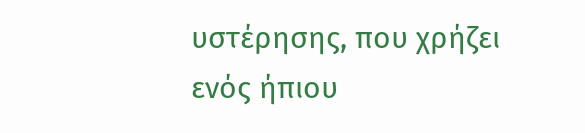υστέρησης, που χρήζει ενός ήπιου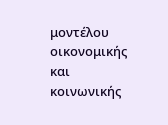μοντέλου οικονομικής και κοινωνικής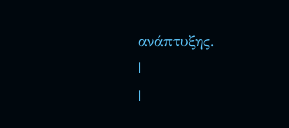ανάπτυξης.
|
|